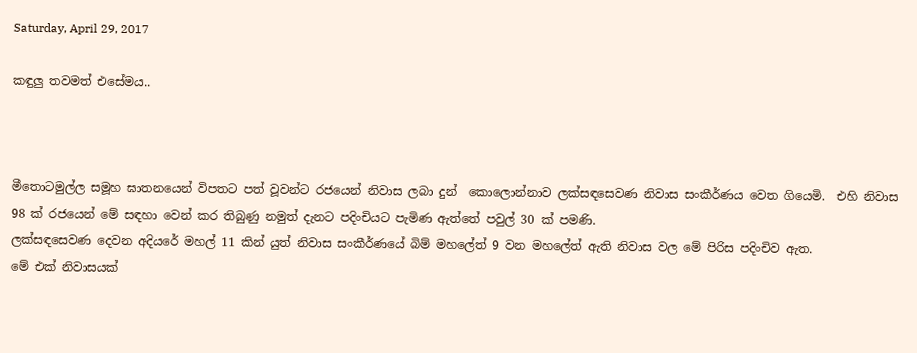Saturday, April 29, 2017

කඳුලු තවමත් එසේමය..



මීතොටමුල්ල සමූහ ඝාතනයෙන් විපතට පත් වූවන්ට රජයෙන් නිවාස ලබා දුන්  කොලොන්නාව ලක්සඳසෙවණ නිවාස සංකීර්ණය වෙත ගියෙමි.  එහි නිවාස 98 ක් රජයෙන් මේ සඳහා වෙන් කර තිබුණු නමුත් දැනට පදිංචියට පැමිණ ඇත්තේ පවුල් 30 ක් පමණි.
ලක්සඳසෙවණ දෙවන අදියරේ මහල් 11 කින් යුත් නිවාස සංකීර්ණයේ බිම් මහලේත් 9 වන මහලේත් ඇති නිවාස වල මේ පිරිස පදිංචිව ඇත.
මේ එක් නිවාසයක්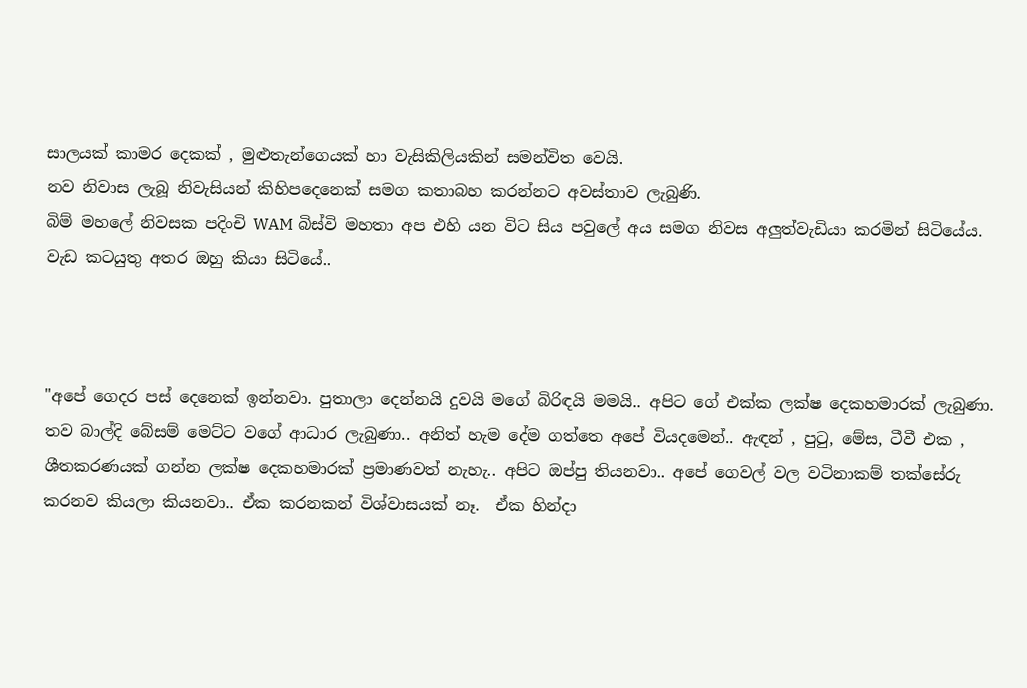සාලයක් කාමර දෙකක් , මුළුතැන්ගෙයක් හා වැසිකිලියකින් සමන්විත වෙයි.
නව නිවාස ලැබූ නිවැසියන් කිහිපදෙනෙක් සමග කතාබහ කරන්නට අවස්තාව ලැබුණි.
බිම් මහලේ නිවසක පදිංචි WAM බිස්වි මහතා අප එහි යන විට සිය පවුලේ අය සමග නිවස අලුත්වැඩියා කරමින් සිටියේය.
වැඩ කටයුතු අතර ඔහු කියා සිටියේ..



"අපේ ගෙදර පස් දෙනෙක් ඉන්නවා. පුතාලා දෙන්නයි දුවයි මගේ බිරිඳයි මමයි.. අපිට ගේ එක්ක ලක්ෂ දෙකහමාරක් ලැබුණා. තව බාල්දි බේසම් මෙට්ට වගේ ආධාර ලැබුණා.. අනිත් හැම දේම ගත්තෙ අපේ වියදමෙන්.. ඇඳන් , පුටු, මේස, ටීවී එක , ශීතකරණයක් ගන්න ලක්ෂ දෙකහමාරක් ප්‍රමාණවත් නැහැ.. අපිට ඔප්පු තියනවා.. අපේ ගෙවල් වල වටිනාකම් තක්සේරු කරනව කියලා කියනවා.. ඒක කරනකන් විශ්වාසයක් නෑ.  ඒක හින්දා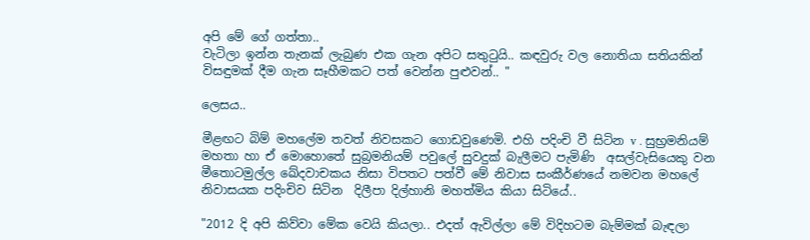අපි මේ ගේ ගත්තා..
වැටිලා ඉන්න තැනක් ලැබුණ එක ගැන අපිට සතුටුයි.. කඳවුරු වල නොතියා සතියකින් විසඳුමක් දීම ගැන සෑහීමකට පත් වෙන්න පුළුවන්.. "

ලෙසය..

මීළඟට බිම් මහලේම තවත් නිවසකට ගොඩවුණෙමි. එහි පදිංචි වී සිටින v . සුභ්‍රමනියම් මහතා හා ඒ මොහොතේ සුබ්‍රමනියම් පවුලේ සුවදුක් බැලීමට පැමිණි  අසල්වැසියෙකු වන මීතොටමුල්ල ඛේදවාචකය නිසා විපතට පත්වී මේ නිවාස සංකීර්ණයේ නමවන මහලේ නිවාසයක පදිංචිව සිටින  දිලීපා දිල්හානි මහත්මිය කියා සිටියේ..

"2012 දි අපි කිව්වා මේක වෙයි කියලා.. එදත් ඇවිල්ලා මේ විදිහටම බැම්මක් බැඳලා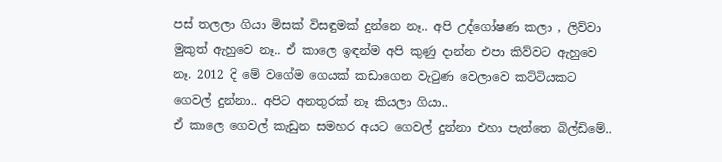පස් තලලා ගියා මිසක් විසඳුමක් දුන්නෙ නෑ.. අපි උද්ගෝෂණ කලා , ලිව්වා මුකුත් ඇහුවෙ නෑ.. ඒ කාලෙ ඉඳන්ම අපි කුණු දාන්න එපා කිව්වට ඇහුවෙ නෑ. 2012 දි මේ වගේම ගෙයක් කඩාගෙන වැටුණ වෙලාවෙ කට්ටියකට ගෙවල් දුන්නා.. අපිට අනතුරක් නෑ කියලා ගියා..
ඒ කාලෙ ගෙවල් කැඩුන සමහර අයට ගෙවල් දුන්නා එහා පැත්තෙ බිල්ඩිමේ..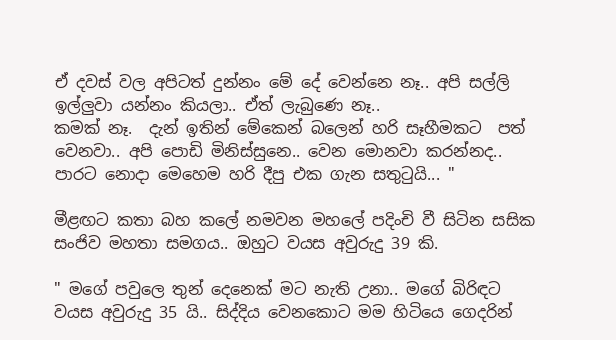ඒ දවස් වල අපිටත් දුන්නං මේ දේ වෙන්නෙ නෑ.. අපි සල්ලි ඉල්ලුවා යන්නං කියලා.. ඒත් ලැබුණෙ නෑ..
කමක් නෑ.  දැන් ඉතින් මේකෙන් බලෙන් හරි සෑහීමකට  පත් වෙනවා.. අපි පොඩි මිනිස්සුනෙ.. වෙන මොනවා කරන්නද.. පාරට නොදා මෙහෙම හරි දීපු එක ගැන සතුටුයි... "

මීළඟට කතා බහ කලේ නමවන මහලේ පදිංචි වී සිටින සසික සංජිව මහතා සමගය.. ඔහුට වයස අවුරුදු 39 කි.

" මගේ පවුලෙ තුන් දෙනෙක් මට නැති උනා.. මගේ බිරිඳට වයස අවුරුදු 35 යි.. සිද්දිය වෙනකොට මම හිටියෙ ගෙදරින්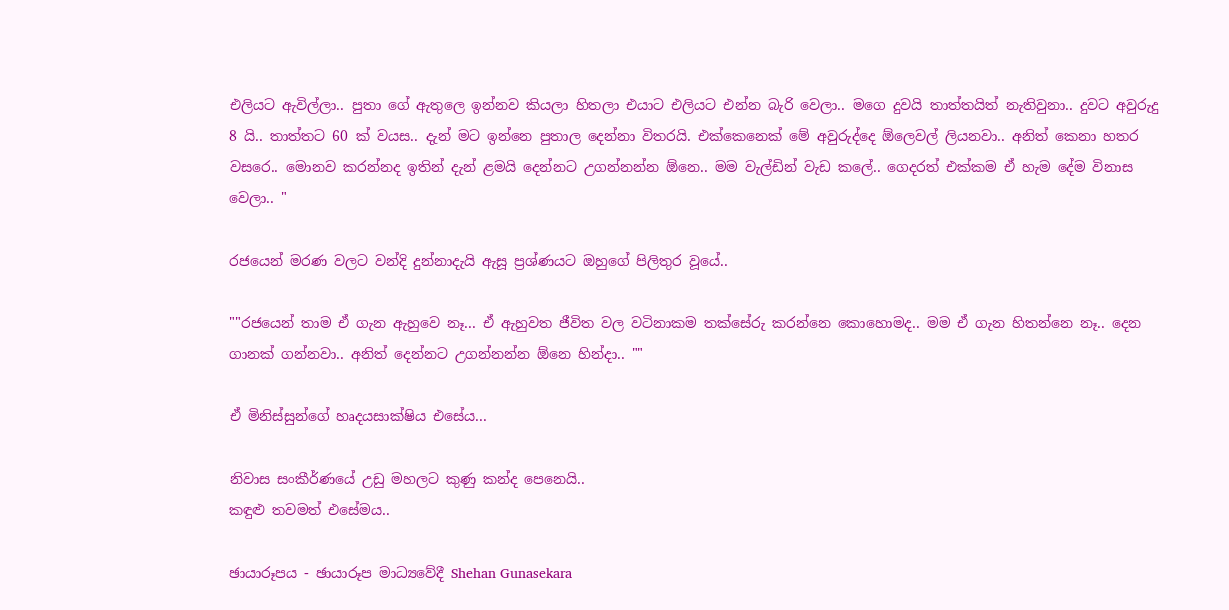එලියට ඇවිල්ලා.. පුතා ගේ ඇතුලෙ ඉන්නව කියලා හිතලා එයාට එලියට එන්න බැරි වෙලා.. මගෙ දුවයි තාත්තයිත් නැතිවුනා.. දුවට අවුරුදු 8 යි.. තාත්තට 60 ක් වයස.. දැන් මට ඉන්නෙ පුතාල දෙන්නා විතරයි. එක්කෙනෙක් මේ අවුරුද්දෙ ඕලෙවල් ලියනවා.. අනිත් කෙනා හතර වසරෙ.. මොනව කරන්නද ඉතින් දැන් ළමයි දෙන්නට උගන්නන්න ඕනෙ.. මම වැල්ඩින් වැඩ කලේ.. ගෙදරත් එක්කම ඒ හැම දේම විනාස වෙලා.. "

රජයෙන් මරණ වලට වන්දි දුන්නාදැයි ඇසූ ප්‍රශ්ණයට ඔහුගේ පිලිතුර වූයේ..

""රජයෙන් තාම ඒ ගැන ඇහුවෙ නෑ... ඒ ඇහුවත ජීවිත වල වටිනාකම තක්සේරු කරන්නෙ කොහොමද.. මම ඒ ගැන හිතන්නෙ නෑ.. දෙන ගානක් ගන්නවා.. අනිත් දෙන්නට උගන්නන්න ඕනෙ හින්දා.. ""

ඒ මිනිස්සුන්ගේ හෘදයසාක්ෂිය එසේය...

නිවාස සංකීර්ණයේ උඩු මහලට කුණු කන්ද පෙනෙයි..
කඳුළු තවමත් එසේමය..

ඡායාරූපය - ඡායාරූප මාධ්‍යවේදී Shehan Gunasekara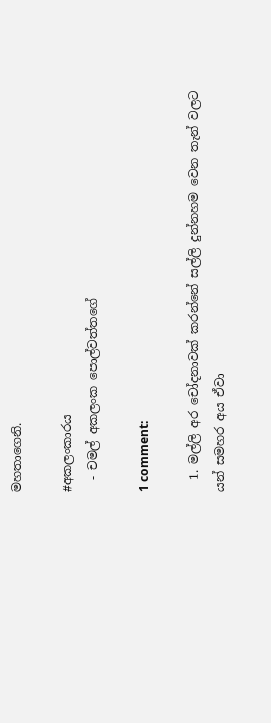මහතාගෙනි.

#අකලංකාරය
  - චමල් අකලංක පොල්වත්තගේ

1 comment:

  1. මල්ලි අර චෝදනාවක් කරන්නේ සල්ලි දුන්නහම වෙන තැන් වලට යන් සමහර අය ඒවා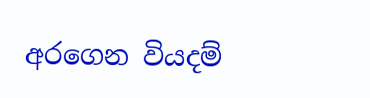අරගෙන වියදම්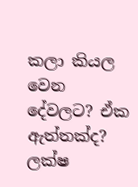කලා කියල වෙන දේවලට? ඒක ඇත්තක්ද? ලක්ෂ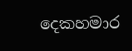දෙකහමාර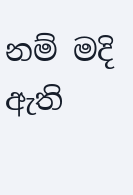නම් මදි ඇති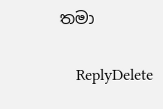තමා

    ReplyDelete